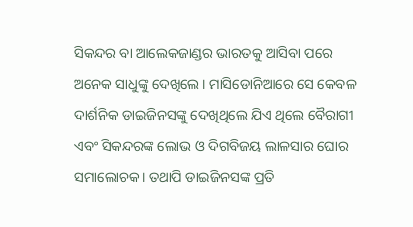ସିକନ୍ଦର ବା ଆଲେକଜାଣ୍ଡର ଭାରତକୁ ଆସିବା ପରେ ଅନେକ ସାଧୁଙ୍କୁ ଦେଖିଲେ। ମାସିଡୋନିଆରେ ସେ କେବଳ ଦାର୍ଶନିକ ଡାଇଜିନସଙ୍କୁ ଦେଖିଥିଲେ ଯିଏ ଥିଲେ ବୈରାଗୀ ଏବଂ ସିକନ୍ଦରଙ୍କ ଲୋଭ ଓ ଦିଗବିଜୟ ଲାଳସାର ଘୋର ସମାଲୋଚକ। ତଥାପି ଡାଇଜିନସଙ୍କ ପ୍ରତି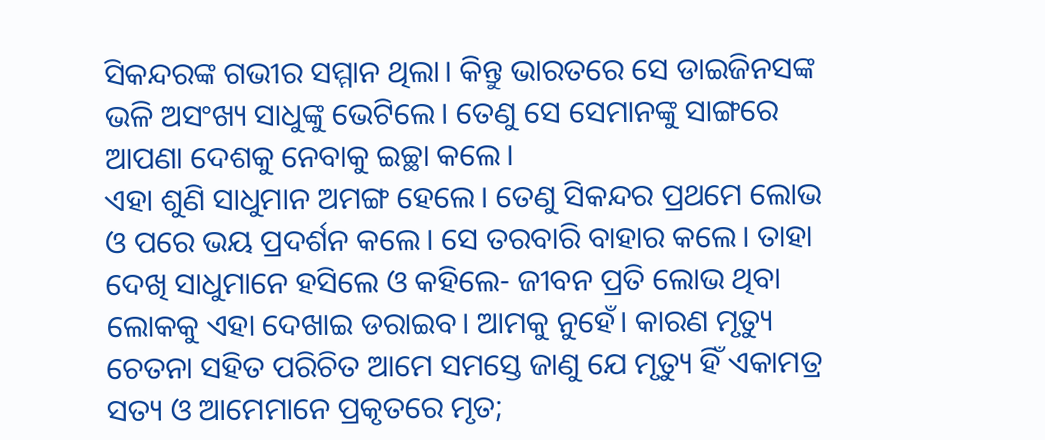ସିକନ୍ଦରଙ୍କ ଗଭୀର ସମ୍ମାନ ଥିଲା। କିନ୍ତୁ ଭାରତରେ ସେ ଡାଇଜିନସଙ୍କ ଭଳି ଅସଂଖ୍ୟ ସାଧୁଙ୍କୁ ଭେଟିଲେ। ତେଣୁ ସେ ସେମାନଙ୍କୁ ସାଙ୍ଗରେ ଆପଣା ଦେଶକୁ ନେବାକୁ ଇଚ୍ଛା କଲେ।
ଏହା ଶୁଣି ସାଧୁମାନ ଅମଙ୍ଗ ହେଲେ। ତେଣୁ ସିକନ୍ଦର ପ୍ରଥମେ ଲୋଭ ଓ ପରେ ଭୟ ପ୍ରଦର୍ଶନ କଲେ। ସେ ତରବାରି ବାହାର କଲେ। ତାହା ଦେଖି ସାଧୁମାନେ ହସିଲେ ଓ କହିଲେ- ଜୀବନ ପ୍ରତି ଲୋଭ ଥିବା ଲୋକକୁ ଏହା ଦେଖାଇ ଡରାଇବ। ଆମକୁ ନୁହେଁ। କାରଣ ମୃତ୍ୟୁ ଚେତନା ସହିତ ପରିଚିତ ଆମେ ସମସ୍ତେ ଜାଣୁ ଯେ ମୃତ୍ୟୁ ହିଁ ଏକାମତ୍ର ସତ୍ୟ ଓ ଆମେମାନେ ପ୍ରକୃତରେ ମୃତ;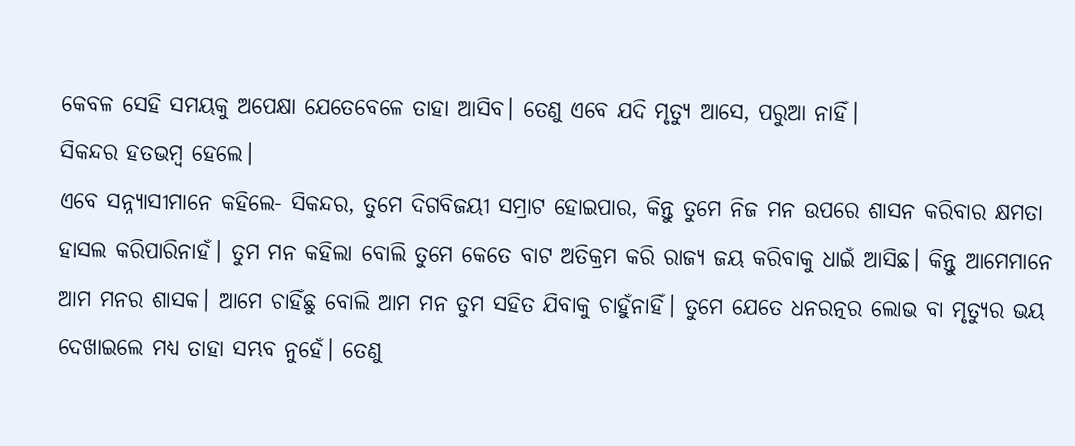କେବଳ ସେହି ସମୟକୁ ଅପେକ୍ଷା ଯେତେବେଳେ ତାହା ଆସିବ। ତେଣୁ ଏବେ ଯଦି ମୃତ୍ୟୁ ଆସେ, ପରୁଆ ନାହିଁ।
ସିକନ୍ଦର ହତଭମ୍ବ ହେଲେ।
ଏବେ ସନ୍ନ୍ୟାସୀମାନେ କହିଲେ- ସିକନ୍ଦର, ତୁମେ ଦିଗବିଜୟୀ ସମ୍ରାଟ ହୋଇପାର, କିନ୍ତୁ ତୁମେ ନିଜ ମନ ଉପରେ ଶାସନ କରିବାର କ୍ଷମତା ହାସଲ କରିପାରିନାହଁ। ତୁମ ମନ କହିଲା ବୋଲି ତୁମେ କେତେ ବାଟ ଅତିକ୍ରମ କରି ରାଜ୍ୟ ଜୟ କରିବାକୁ ଧାଇଁ ଆସିଛ। କିନ୍ତୁ ଆମେମାନେ ଆମ ମନର ଶାସକ। ଆମେ ଚାହିଁଛୁ ବୋଲି ଆମ ମନ ତୁମ ସହିତ ଯିବାକୁ ଚାହୁଁନାହିଁ। ତୁମେ ଯେତେ ଧନରତ୍ନର ଲୋଭ ବା ମୃତ୍ୟୁର ଭୟ ଦେଖାଇଲେ ମଧ୍ୟ ତାହା ସମ୍ଭବ ନୁହେଁ। ତେଣୁ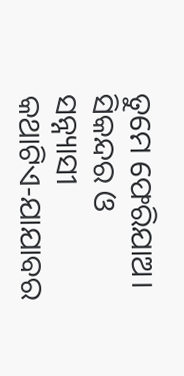ତୁମେ ଫେରିଯାଅ।
ସିକନ୍ଦର ଓ ସନ୍ନ୍ୟାସୀ
କଥାଟିଏ-ଯାଯାବର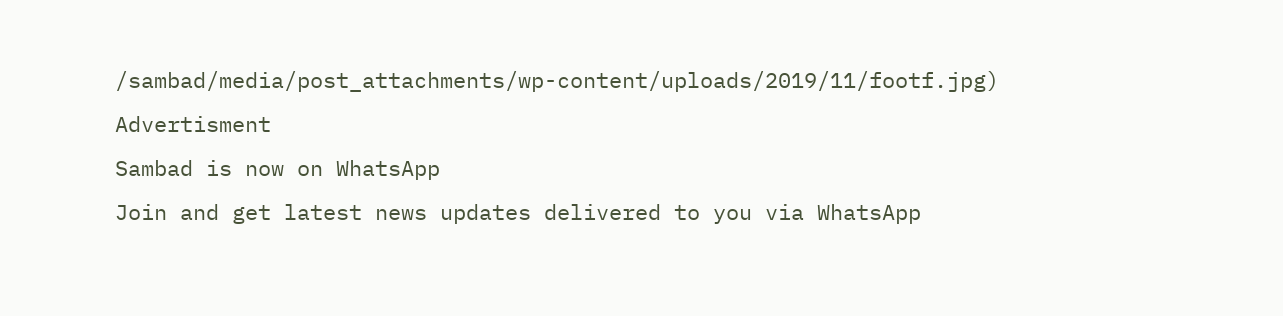/sambad/media/post_attachments/wp-content/uploads/2019/11/footf.jpg)
Advertisment
Sambad is now on WhatsApp
Join and get latest news updates delivered to you via WhatsApp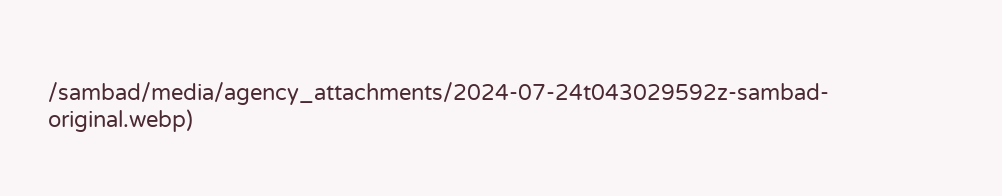/sambad/media/agency_attachments/2024-07-24t043029592z-sambad-original.webp)